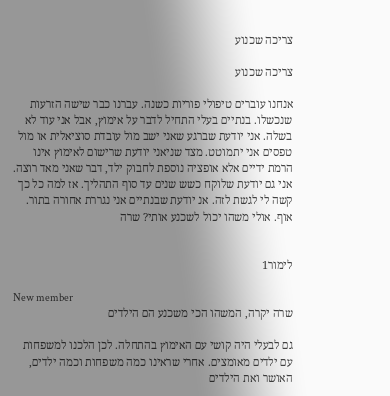צריכה שכנוע

צריכה שכנוע

אנחנו עוברים טיפולי פוריות כשנה. עברנו כבר שישה הזרעות שנכשלו. בנתיים בעלי התחיל לדבר על אימוץ, אבל אני עוד לא בשלה. אני יודעת שברגע שאני ישב מול עובדת סוציאלית או מול טפסים אני יתמוטט. מצד שניאני יודעת שרישום לאימוץ אינו הרמת ידיים אלא אופציה נוספת לחבוק ילד, דבר שאני מאד רוצה. אני גם יודעת שלוקח כשש שנים עד סוף התהליך. אז למה כל כך קשה לי לגשת לזה. אנ יודעת שבנתיים אני נגררת אחורה בתור. אוף. אולי משהו יכול לשכנע אותי? שרה


לימור1

New member
שרה יקרה, המשהו הכי משכנע הם הילדים

גם לבעלי היה קושי עם האימוץ בהתחלה. לכן הלכנו למשפחות עם ילדים מאומצים. אחרי שראינו כמה משפחות וכמה ילדים, האושר ואת הילדים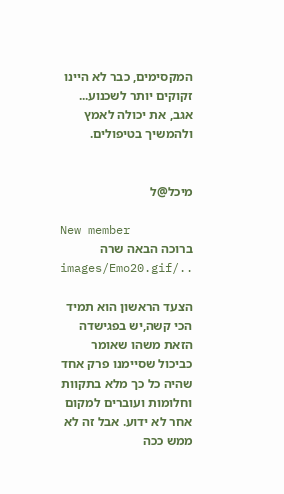המקסימים, כבר לא היינו זקוקים יותר לשכנוע... אגב, את יכולה לאמץ ולהמשיך בטיפולים.


מיכל@ל

New member
ברוכה הבאה שרה ../images/Emo20.gif

הצעד הראשון הוא תמיד הכי קשה,יש בפגישדה הזאת משהו שאומר כביכול שסיימנו פרק אחד שהיה כל כך מלא בתקוות וחלומות ועוברים למקום אחר לא ידוע. אבל זה לא ממש ככה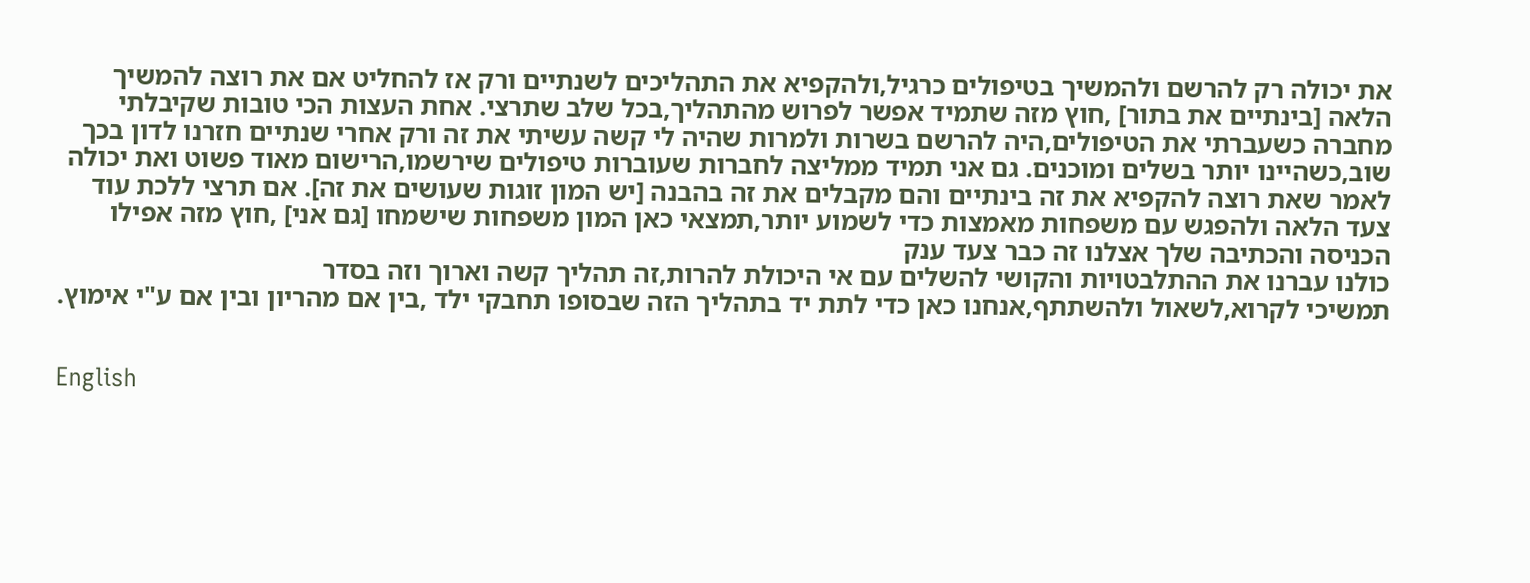את יכולה רק להרשם ולהמשיך בטיפולים כרגיל,ולהקפיא את התהליכים לשנתיים ורק אז להחליט אם את רוצה להמשיך הלאה [בינתיים את בתור] ,חוץ מזה שתמיד אפשר לפרוש מהתהליך,בכל שלב שתרצי. אחת העצות הכי טובות שקיבלתי מחברה כשעברתי את הטיפולים,היה להרשם בשרות ולמרות שהיה לי קשה עשיתי את זה ורק אחרי שנתיים חזרנו לדון בכך שוב,כשהיינו יותר בשלים ומוכנים. גם אני תמיד ממליצה לחברות שעוברות טיפולים שירשמו,הרישום מאוד פשוט ואת יכולה לאמר שאת רוצה להקפיא את זה בינתיים והם מקבלים את זה בהבנה [יש המון זוגות שעושים את זה]. אם תרצי ללכת עוד צעד הלאה ולהפגש עם משפחות מאמצות כדי לשמוע יותר,תמצאי כאן המון משפחות שישמחו [גם אני] ,חוץ מזה אפילו הכניסה והכתיבה שלך אצלנו זה כבר צעד ענק
כולנו עברנו את ההתלבטויות והקושי להשלים עם אי היכולת להרות,זה תהליך קשה וארוך וזה בסדר
תמשיכי לקרוא,לשאול ולהשתתף,אנחנו כאן כדי לתת יד בתהליך הזה שבסופו תחבקי ילד ,בין אם מהריון ובין אם ע"י אימוץ.


English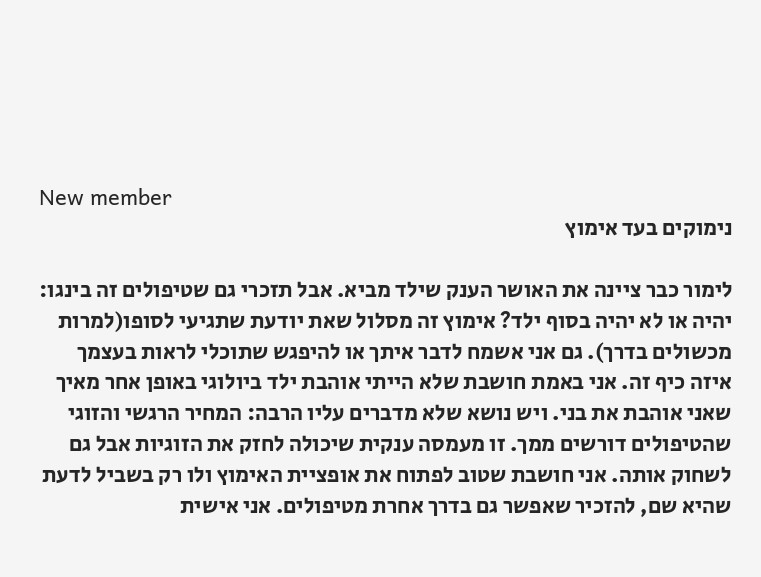New member
נימוקים בעד אימוץ

לימור כבר ציינה את האושר הענק שילד מביא. אבל תזכרי גם שטיפולים זה בינגו: יהיה או לא יהיה בסוף ילד? אימוץ זה מסלול שאת יודעת שתגיעי לסופו(למרות מכשולים בדרך). גם אני אשמח לדבר איתך או להיפגש שתוכלי לראות בעצמך איזה כיף זה. אני באמת חושבת שלא הייתי אוהבת ילד ביולוגי באופן אחר מאיך שאני אוהבת את בני. ויש נושא שלא מדברים עליו הרבה: המחיר הרגשי והזוגי שהטיפולים דורשים ממך. זו מעמסה ענקית שיכולה לחזק את הזוגיות אבל גם לשחוק אותה. אני חושבת שטוב לפתוח את אופציית האימוץ ולו רק בשביל לדעת שהיא שם, להזכיר שאפשר גם בדרך אחרת מטיפולים. אני אישית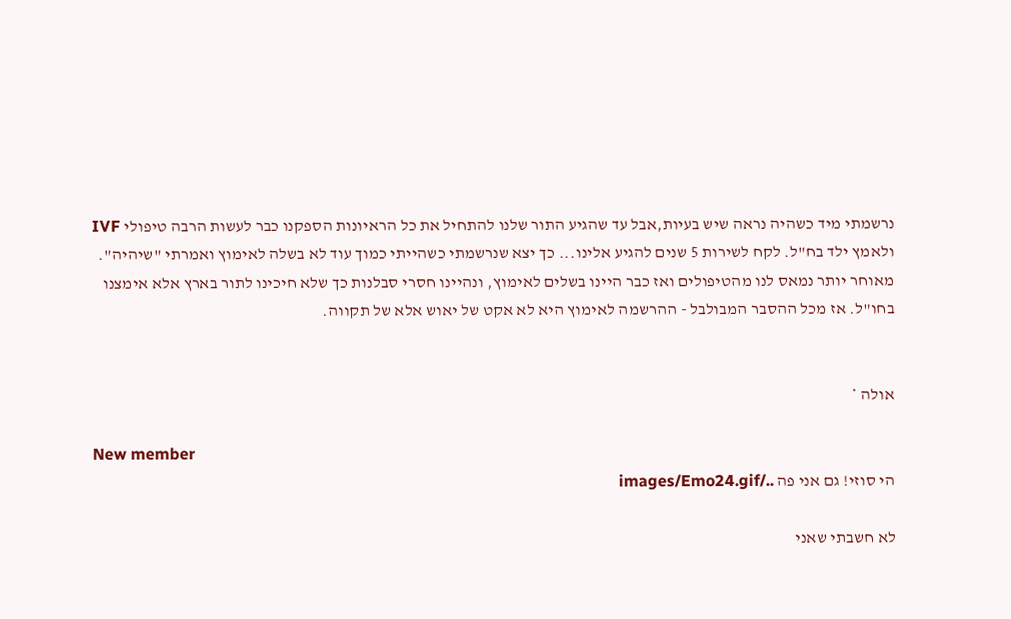נרשמתי מיד כשהיה נראה שיש בעיות,אבל עד שהגיע התור שלנו להתחיל את כל הראיונות הספקנו כבר לעשות הרבה טיפולי IVF ולאמץ ילד בח"ל. לקח לשירות 5 שנים להגיע אלינו... כך יצא שנרשמתי כשהייתי כמוך עוד לא בשלה לאימוץ ואמרתי "שיהיה". מאוחר יותר נמאס לנו מהטיפולים ואז כבר היינו בשלים לאימוץ, ונהיינו חסרי סבלנות כך שלא חיכינו לתור בארץ אלא אימצנו בחו"ל. אז מכל ההסבר המבולבל - ההרשמה לאימוץ היא לא אקט של יאוש אלא של תקווה.


אולה *

New member
הי סוזי! גם אני פה ../images/Emo24.gif

לא חשבתי שאני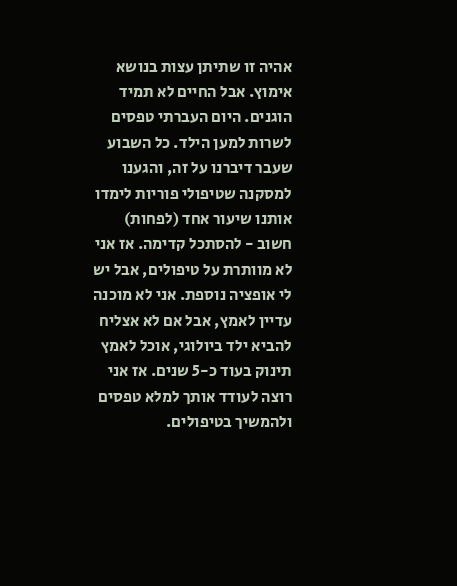אהיה זו שתיתן עצות בנושא אימוץ. אבל החיים לא תמיד הוגנים. היום העברתי טפסים לשרות למען הילד. כל השבוע שעבר דיברנו על זה, והגענו למסקנה שטיפולי פוריות לימדו אותנו שיעור אחד (לפחות) חשוב - להסתכל קדימה. אז אני לא מוותרת על טיפולים, אבל יש לי אופציה נוספת. אני לא מוכנה עדיין לאמץ, אבל אם לא אצליח להביא ילד ביולוגי, אוכל לאמץ תינוק בעוד כ-5 שנים. אז אני רוצה לעודד אותך למלא טפסים ולהמשיך בטיפולים.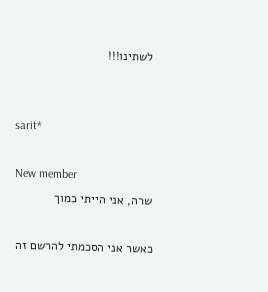לשתינו!!!


sarit*

New member
שרה, אני הייתי כמוך

כאשר אני הסכמתי להרשם זה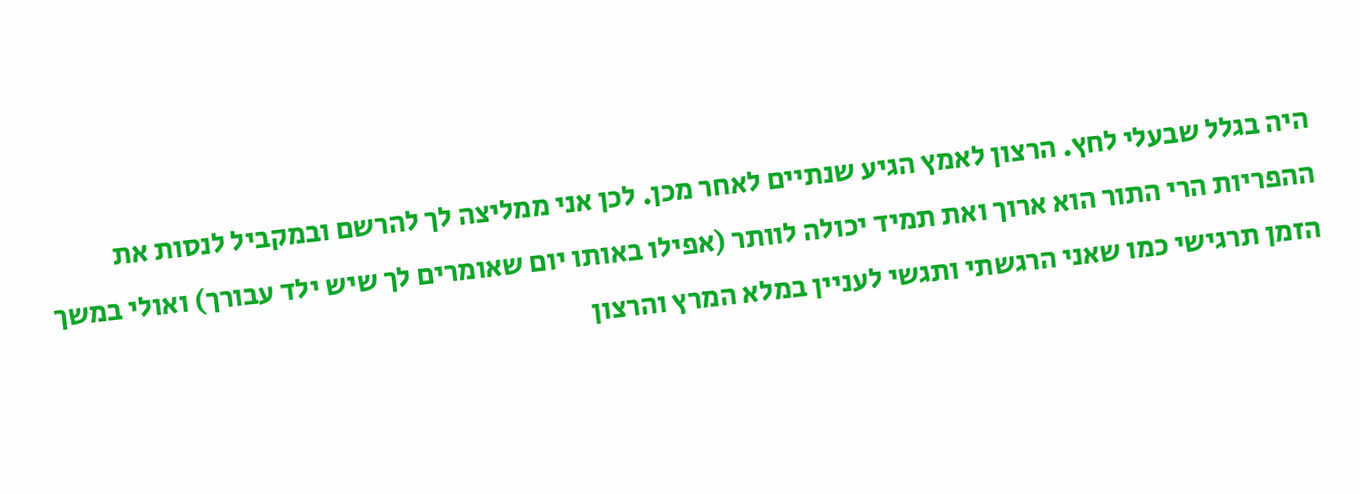היה בגלל שבעלי לחץ. הרצון לאמץ הגיע שנתיים לאחר מכן. לכן אני ממליצה לך להרשם ובמקביל לנסות את ההפריות הרי התור הוא ארוך ואת תמיד יכולה לוותר (אפילו באותו יום שאומרים לך שיש ילד עבורך) ואולי במשך הזמן תרגישי כמו שאני הרגשתי ותגשי לעניין במלא המרץ והרצון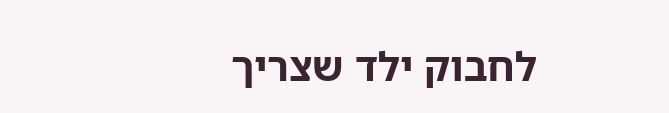לחבוק ילד שצריך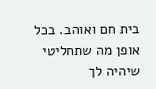בית חם ואוהב. בכל אופן מה שתחליטי שיהיה לך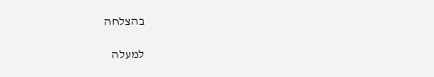בהצלחה

למעלה